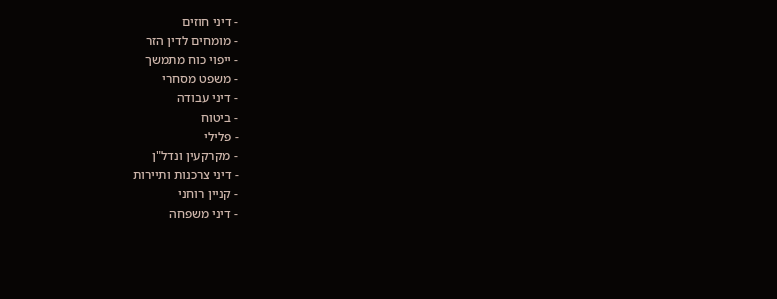- דיני חוזים
- מומחים לדין הזר
- ייפוי כוח מתמשך
- משפט מסחרי
- דיני עבודה
- ביטוח
- פלילי
- מקרקעין ונדל"ן
- דיני צרכנות ותיירות
- קניין רוחני
- דיני משפחה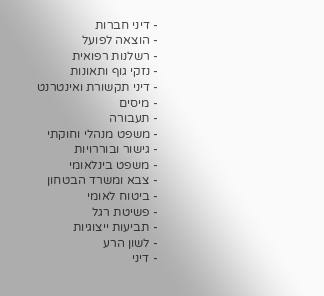- דיני חברות
- הוצאה לפועל
- רשלנות רפואית
- נזקי גוף ותאונות
- דיני תקשורת ואינטרנט
- מיסים
- תעבורה
- משפט מנהלי וחוקתי
- גישור ובוררויות
- משפט בינלאומי
- צבא ומשרד הבטחון
- ביטוח לאומי
- פשיטת רגל
- תביעות ייצוגיות
- לשון הרע
- דיני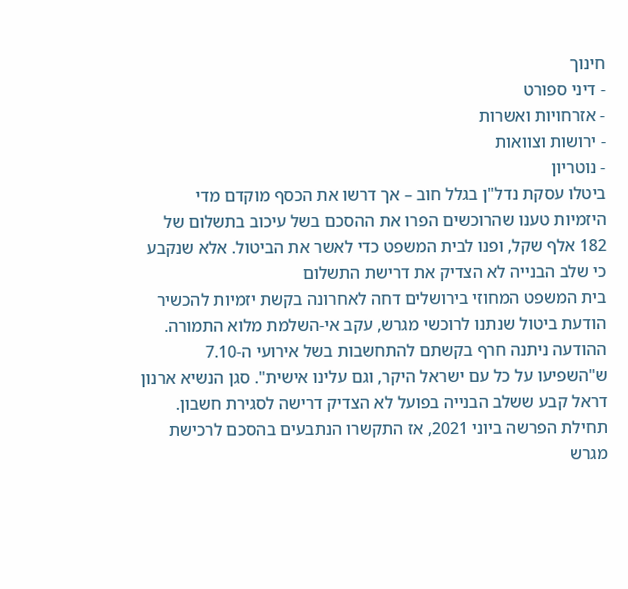חינוך
- דיני ספורט
- אזרחויות ואשרות
- ירושות וצוואות
- נוטריון
ביטלו עסקת נדל"ן בגלל חוב – אך דרשו את הכסף מוקדם מדי
היזמיות טענו שהרוכשים הפרו את ההסכם בשל עיכוב בתשלום של 182 אלף שקל, ופנו לבית המשפט כדי לאשר את הביטול. אלא שנקבע כי שלב הבנייה לא הצדיק את דרישת התשלום
בית המשפט המחוזי בירושלים דחה לאחרונה בקשת יזמיות להכשיר הודעת ביטול שנתנו לרוכשי מגרש, עקב אי-השלמת מלוא התמורה. ההודעה ניתנה חרף בקשתם להתחשבות בשל אירועי ה-7.10 ש"השפיעו על כל עם ישראל היקר, וגם עלינו אישית". סגן הנשיא ארנון דראל קבע ששלב הבנייה בפועל לא הצדיק דרישה לסגירת חשבון.
תחילת הפרשה ביוני 2021, אז התקשרו הנתבעים בהסכם לרכישת מגרש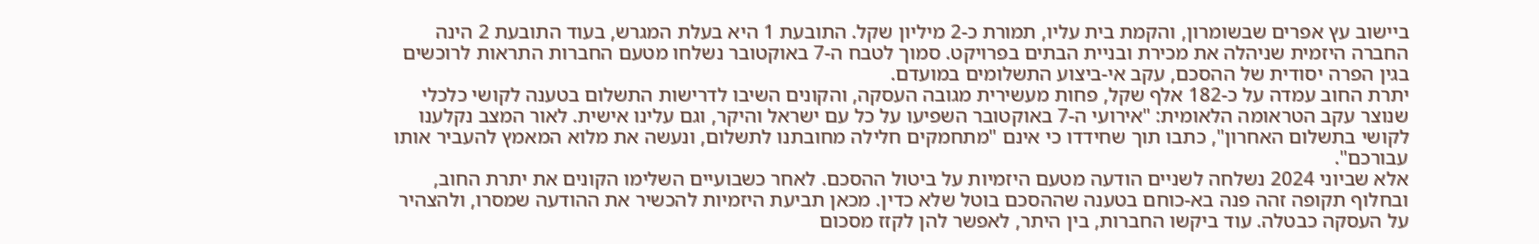ביישוב עץ אפרים שבשומרון, והקמת בית עליו, תמורת כ-2 מיליון שקל. התובעת 1 היא בעלת המגרש, בעוד התובעת 2 הינה החברה היזמית שניהלה את מכירת ובניית הבתים בפרויקט. סמוך לטבח ה-7 באוקטובר נשלחו מטעם החברות התראות לרוכשים בגין הפרה יסודית של ההסכם, עקב אי-ביצוע התשלומים במועדם.
יתרת החוב עמדה על כ-182 אלף שקל, פחות מעשירית מגובה העסקה, והקונים השיבו לדרישות התשלום בטענה לקושי כלכלי שנוצר עקב הטראומה הלאומית: "אירועי ה-7 באוקטובר השפיעו על כל עם ישראל והיקר, וגם עלינו אישית. לאור המצב נקלענו לקושי בתשלום האחרון", כתבו תוך שחידדו כי אינם "מתחמקים חלילה מחובתנו לתשלום, ונעשה את מלוא המאמץ להעביר אותו עבורכם".
אלא שביוני 2024 נשלחה לשניים הודעה מטעם היזמיות על ביטול ההסכם. לאחר כשבועיים השלימו הקונים את יתרת החוב, ובחלוף תקופה זהה פנה בא-כוחם בטענה שההסכם בוטל שלא כדין. מכאן תביעת היזמיות להכשיר את ההודעה שמסרו, ולהצהיר על העסקה כבטלה. עוד ביקשו החברות, בין היתר, לאפשר להן לקזז מסכום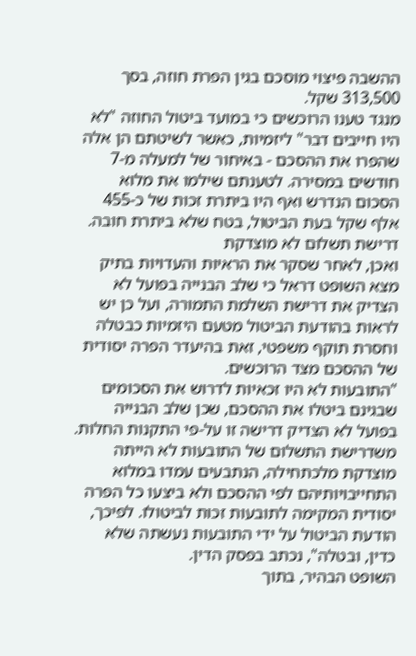ההשבה פיצוי מוסכם בגין הפרת חוזה, בסך 313,500 שקל.
מנגד טענו הרוכשים כי במועד ביטול החוזה "לא היו חייבים דבר" ליזמיות, כאשר לשיטתם הן אלה שהפרו את ההסכם - באיחור של למעלה מ-7 חודשים במסירה. לטענתם שילמו את מלוא הסכום הנדרש ואף היו ביתרת זכות של כ-455 אלף שקל בעת הביטול, בטח שלא ביתרת חובה.
דרישת תשלום לא מוצדקת
ואכן, לאחר שסקר את הראיות והעדויות בתיק מצא השופט דראל כי שלב הבנייה בפועל לא הצדיק את דרישת השלמת התמורה, ועל כן יש לראות בהודעת הביטול מטעם היזמיות כבטלה וחסרת תוקף משפטי, זאת בהיעדר הפרה יסודית של ההסכם מצד הרוכשים.
"התובעות לא היו זכאיות לדרוש את הסכומים שבגינם ביטלו את ההסכם, שכן שלב הבנייה בפועל לא הצדיק דרישה זו על-פי התקנות החלות. משדרישת התשלום של התובעות לא הייתה מוצדקת מלכתחילה, הנתבעים עמדו במלוא התחייבויותיהם לפי ההסכם ולא ביצעו כל הפרה יסודית המקימה לתובעות זכות לביטולו. לפיכך, הודעת הביטול על ידי התובעות נעשתה שלא כדין, ובטלה", נכתב בפסק הדין.
השופט הבהיר, בתוך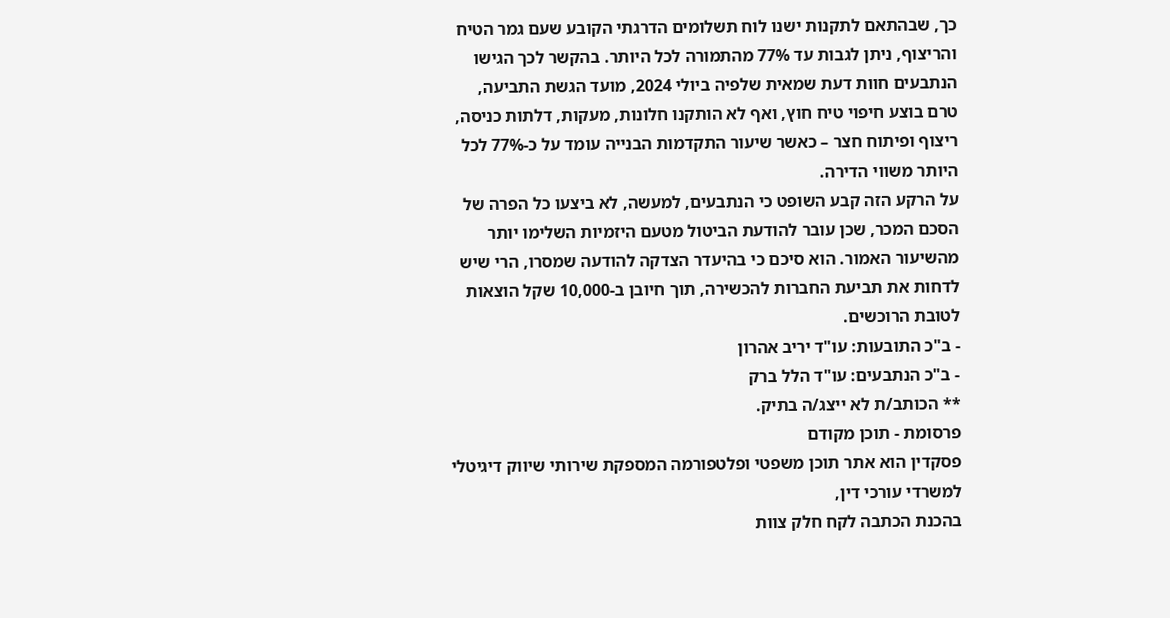כך, שבהתאם לתקנות ישנו לוח תשלומים הדרגתי הקובע שעם גמר הטיח והריצוף, ניתן לגבות עד 77% מהתמורה לכל היותר. בהקשר לכך הגישו הנתבעים חוות דעת שמאית שלפיה ביולי 2024, מועד הגשת התביעה, טרם בוצע חיפוי טיח חוץ, ואף לא הותקנו חלונות, מעקות, דלתות כניסה, ריצוף ופיתוח חצר – כאשר שיעור התקדמות הבנייה עומד על כ-77% לכל היותר משווי הדירה.
על הרקע הזה קבע השופט כי הנתבעים, למעשה, לא ביצעו כל הפרה של הסכם המכר, שכן עובר להודעת הביטול מטעם היזמיות השלימו יותר מהשיעור האמור. הוא סיכם כי בהיעדר הצדקה להודעה שמסרו, הרי שיש לדחות את תביעת החברות להכשירה, תוך חיובן ב-10,000 שקל הוצאות לטובת הרוכשים.
- ב"כ התובעות: עו"ד יריב אהרון
- ב"כ הנתבעים: עו"ד הלל ברק
** הכותב/ת לא ייצג/ה בתיק.
פרסומת - תוכן מקודם
פסקדין הוא אתר תוכן משפטי ופלטפורמה המספקת שירותי שיווק דיגיטלי למשרדי עורכי דין,
בהכנת הכתבה לקח חלק צוות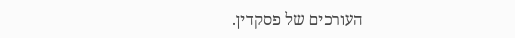העורכים של פסקדין.